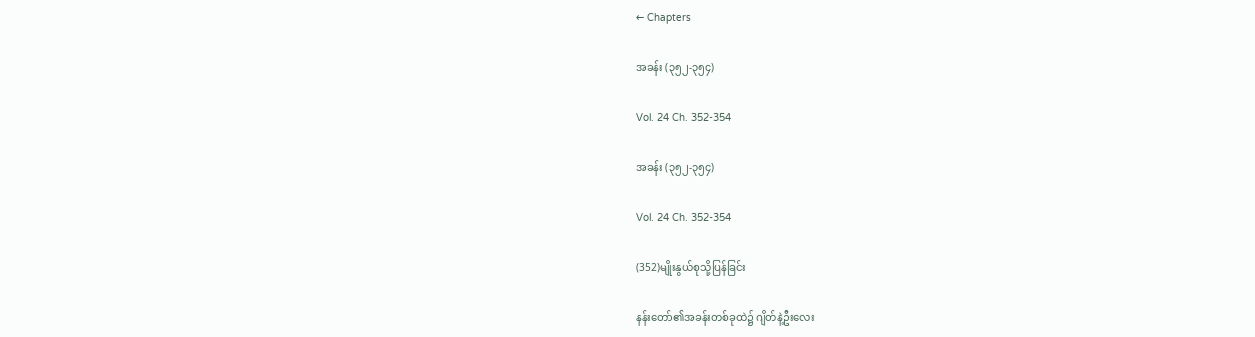← Chapters

အခန်း (၃၅၂-၃၅၄)

Vol. 24 Ch. 352-354

အခန်း (၃၅၂-၃၅၄)

Vol. 24 Ch. 352-354

(352)မျိုးနွယ်စုသို့ပြန်ခြင်း

နန်းတော်၏အခန်းတစ်ခုထဲ၌ ဂျိတ်နဲ့ဦးလေး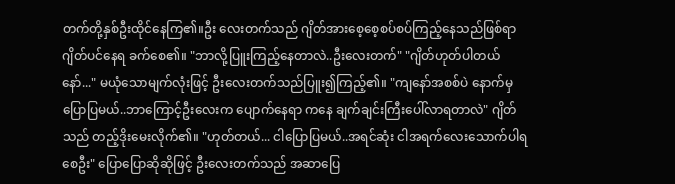တက်တို့နှစ်ဦးထိုင်နေကြ၏။ဦး လေးတက်သည် ဂျိတ်အားစေ့စေ့စပ်စပ်ကြည့်နေသည်ဖြစ်ရာ ဂျိတ်ပင်နေရ ခက်စေ၏။ "ဘာလို့ပြူးကြည့်နေတာလဲ..ဦးလေးတက်" "ဂျိတ်ဟုတ်ပါတယ်နော်..." မယုံသောမျက်လုံးဖြင့် ဦးလေးတက်သည်ပြူး၍ကြည့်၏။ "ကျနော်အစစ်ပဲ နောက်မှပြောပြမယ်..ဘာကြောင့်ဦးလေးက ပျောက်နေရာ ကနေ ချက်ချင်းကြီးပေါ်လာရတာလဲ" ဂျိတ်သည် တည့်ဒိုးမေးလိုက်၏။ "ဟုတ်တယ်... ငါပြောပြမယ်..အရင်ဆုံး ငါအရက်လေးသောက်ပါရစေဦး" ပြောပြောဆိုဆိုဖြင့် ဦးလေးတက်သည် အဆာပြေ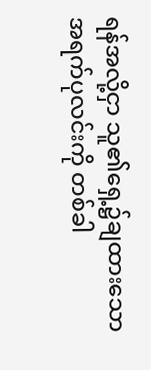ရန်အလို့ငှာ သူ၏ရှေ့၌ချထားသော အရက်ပုလင်းကို တစ်ခါ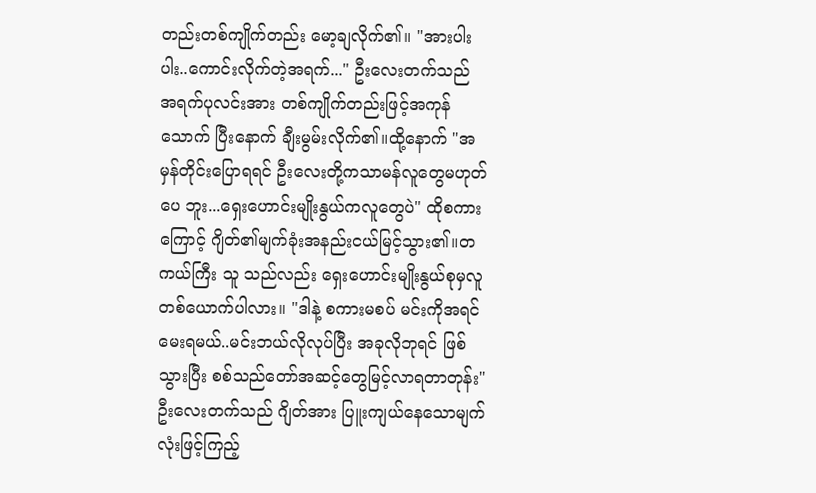တည်းတစ်ကျိုက်တည်း မော့ချလိုက်၏။ "အားပါးပါး..ကောင်းလိုက်တဲ့အရက်..." ဦးလေးတက်သည် အရက်ပုလင်းအား တစ်ကျိုက်တည်းဖြင့်အကုန်သောက် ပြီးနောက် ချီးမွမ်းလိုက်၏။ထို့နောက် "အမှန်တိုင်းပြောရရင် ဦးလေးတို့ကသာမန်လူတွေမဟုတ်ပေ ဘူး...ရှေးဟောင်းမျိုးနွယ်ကလူတွေပဲ" ထိုစကားကြောင့် ဂျိတ်၏မျက်ခုံးအနည်းငယ်မြင့်သွား၏။တကယ်ကြီး သူ သည်လည်း ရှေးဟောင်းမျိုးနွယ်စုမှလူတစ်ယောက်ပါလား။ "ဒါနဲ့ စကားမစပ် မင်းကိုအရင်မေးရမယ်..မင်းဘယ်လိုလုပ်ပြီး အခုလိုဘုရင် ဖြစ်သွားပြီး စစ်သည်တော်အဆင့်တွေမြင့်လာရတာတုန်း" ဦးလေးတက်သည် ဂျိတ်အား ပြူးကျယ်နေသောမျက်လုံးဖြင့်ကြည့်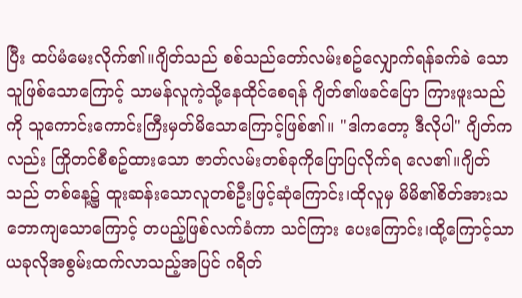ပြီး ထပ်မံမေးလိုက်၏။ဂျိတ်သည် စစ်သည်တော်လမ်းစဥ်လျှောက်ရန်ခက်ခဲ သောသူဖြစ်သောကြောင့် သာမန်လူကဲ့သို့နေထိုင်စေရန် ဂျိတ်၏ဖခင်ပြော ကြားဖူးသည်ကို သူကောင်းကောင်းကြီးမှတ်မိသောကြောင့်ဖြစ်၏။ "ဒါကတော့ ဒီလိုပါ" ဂျိတ်ကလည်း ကြိုတင်စီစဥ်ထားသော ဇာတ်လမ်းတစ်ခုကိုပြောပြလိုက်ရ လေ၏။ဂျိတ်သည် တစ်နေ့၌ ထူးဆန်းသောလူတစ်ဦးဖြင့်ဆုံကြောင်း၊ထိုလူမှ မိမိ၏စိတ်အားသဘောကျသောကြောင့် တပည့်ဖြစ်လက်ခံကာ သင်ကြား ပေးကြောင်း၊ထို့ကြောင့်သာ ယခုလိုအစွမ်းထက်လာသည့်အပြင် ဂရိတ်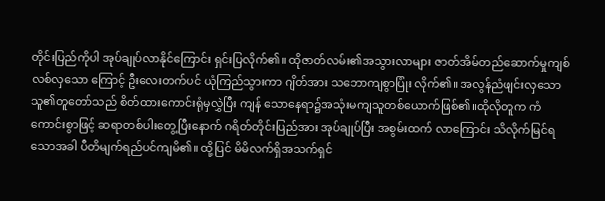တိုင်းပြည်ကိုပါ အုပ်ချုပ်လာနိုင်ကြောင်း ရှင်းပြလိုက်၏။ ထိုဇာတ်လမ်း၏အသွားလာများ ဇာတ်အိမ်တည်ဆောက်မှုကျစ်လစ်လှသော ကြောင့် ဦးလေးတက်ပင် ယုံကြည်သွားကာ ဂျိတ်အား သဘောကျစွာပြုံး လိုက်၏။ အလွန်ညံဖျင်းလှသောသူ၏တူတော်သည် စိတ်ထားကောင်းရုံမှလွှဲပြီး ကျန် သောနေရာ၌အသုံးမကျသူတစ်ယောက်ဖြစ်၏။ထိုလိုတူက ကံကောင်းစွာဖြင့် ဆရာတစ်ပါးတွေ့ပြီးနောက် ဂရိတ်တိုင်းပြည်အား အုပ်ချုပ်ပြီး အစွမ်းထက် လာကြောင်း သိလိုက်မြင်ရသောအခါ ပီတိမျက်ရည်ပင်ကျမိ၏။ ထို့ပြင် မိမိလက်ရှိအသက်ရှင်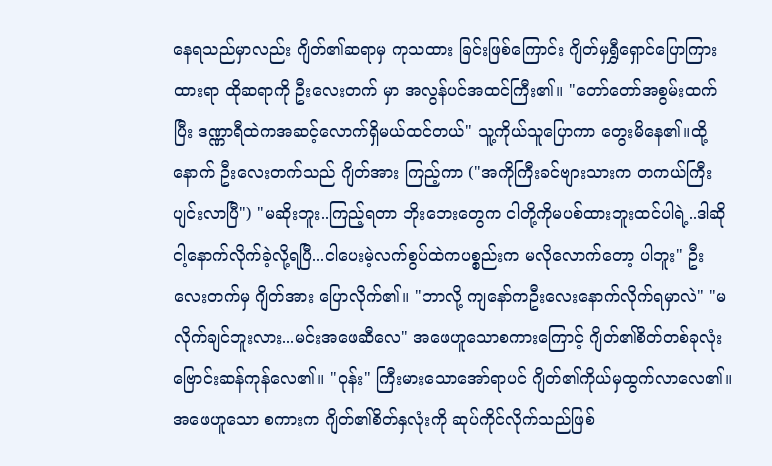နေရသည်မှာလည်း ဂျိတ်၏ဆရာမှ ကုသထား ခြင်းဖြစ်ကြောင်း ဂျိတ်မှရွှီရှောင်ပြောကြားထားရာ ထိုဆရာကို ဦးလေးတက် မှာ အလွန်ပင်အထင်ကြီး၏။ "တော်တော်အစွမ်းထက်ပြီး ဒဏ္ဏာရီထဲကအဆင့်လောက်ရှိမယ်ထင်တယ်" သူ့ကိုယ်သူပြောကာ တွေးမိနေ၏။ထို့နောက် ဦးလေးတက်သည် ဂျိတ်အား ကြည့်ကာ ("အကိုကြီးခင်ဗျားသားက တကယ်ကြီးပျင်းလာပြီ") "မဆိုးဘူး..ကြည့်ရတာ ဘိုးဘေးတွေက ငါတို့ကိုမပစ်ထားဘူးထင်ပါရဲ့..ဒါဆို ငါ့နောက်လိုက်ခဲ့လို့ရပြီ...ငါပေးမဲ့လက်စွပ်ထဲကပစ္စည်းက မလိုလောက်တော့ ပါဘူး" ဦးလေးတက်မှ ဂျိတ်အား ပြောလိုက်၏။ "ဘာလို့ ကျနော်ကဦးလေးနောက်လိုက်ရမှာလဲ" "မလိုက်ချင်ဘူးလား...မင်းအဖေဆီလေ" အဖေဟူသောစကားကြောင့် ဂျိတ်၏စိတ်တစ်ခုလုံး ဗြောင်းဆန်ကုန်လေ၏။ "ဝုန်း" ကြီးမားသောအော်ရာပင် ဂျိတ်၏ကိုယ်မှထွက်လာလေ၏။အဖေဟူသော စကားက ဂျိတ်၏စိတ်နှလုံးကို ဆုပ်ကိုင်လိုက်သည်ဖြစ်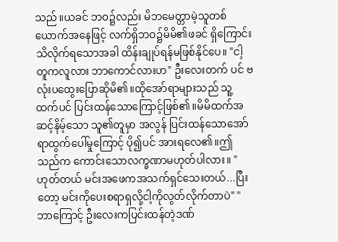သည်။ယခင် ဘဝ၌လည်း မိဘမေတ္တာမဲ့သူတစ်ယောက်အနေဖြင့် လက်ရှိဘဝ၌မိမိ၏ဖခင် ရှိကြောင်းသိလိုက်ရသောအခါ ထိန်းချုပ်ရန်မဖြစ်နိုင်ပေ။ "ငါ့တူကလူလား ဘာကောင်လားဟ" ဦးလေးတက် ပင် ဗလုံးပထွေးပြောဆိုမိ၏။ထိုအော်ရာများသည် သူ့ထက်ပင် ပြင်းထန်သောကြောင့်ဖြစ်၏။မိမိထက်အဆင့်နိမ့်သော သူ၏တူမှာ အလွန် ပြင်းထန်သောအော်ရာထွက်ပေါ်မှုကြောင့် ပို၍ပင် အားရလေ၏။ဤသည်က ကောင်းသောလက္ခဏာမဟုတ်ပါလား။ "ဟုတ်တယ် မင်းအဖေကအသက်ရှင်သေးတယ်...ပြီးတော့ မင်းကိုပေးစရာရှလို့ငါ့ကိုလွတ်လိုက်တာပဲ" "ဘာကြောင့် ဦးလေးကပြင်းထန်တဲ့ဒဏ်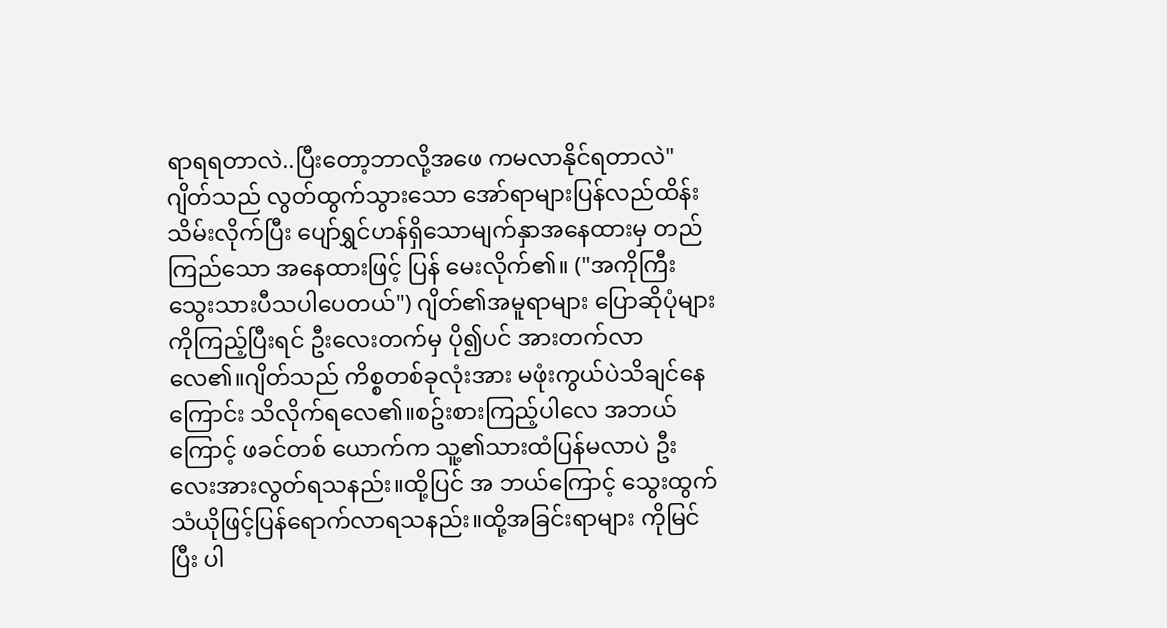ရာရရတာလဲ..ပြီးတော့ဘာလို့အဖေ ကမလာနိုင်ရတာလဲ" ဂျိတ်သည် လွတ်ထွက်သွားသော အော်ရာများပြန်လည်ထိန်းသိမ်းလိုက်ပြီး ပျော်ရွှင်ဟန်ရှိသောမျက်နှာအနေထားမှ တည်ကြည်သော အနေထားဖြင့် ပြန် မေးလိုက်၏။ ("အကိုကြီးသွေးသားပီသပါပေတယ်") ဂျိတ်၏အမူရာများ ပြောဆိုပုံများကိုကြည့်ပြီးရင် ဦးလေးတက်မှ ပို၍ပင် အားတက်လာလေ၏။ဂျိတ်သည် ကိစ္စတစ်ခုလုံးအား မဖုံးကွယ်ပဲသိချင်နေ ကြောင်း သိလိုက်ရလေ၏။စဥ်းစားကြည့်ပါလေ အဘယ်ကြောင့် ဖခင်တစ် ယောက်က သူ့၏သားထံပြန်မလာပဲ ဦးလေးအားလွတ်ရသနည်း။ထို့ပြင် အ ဘယ်ကြောင့် သွေးထွက်သံယိုဖြင့်ပြန်ရောက်လာရသနည်း။ထို့အခြင်းရာများ ကိုမြင်ပြီး ပါ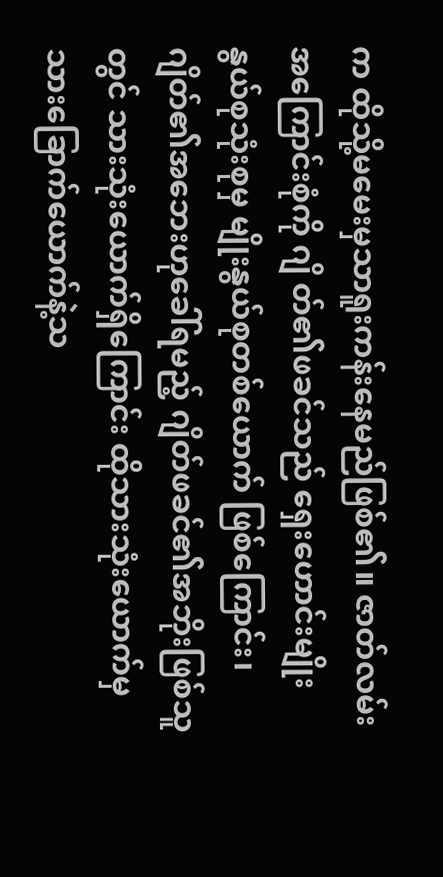က ထိုသို့မမေးမှသာရူးကန်းနေမည်ဖြစ်၏။ ဇာတ်လမ်းအကြောင်းစုံကို ဂျိ တ်၏ဖခင်သည် ရှေးဟောင်းမျိုးနွယ်စုသုံးစုမှ မျိုးနွယ်စုတစ်ယောက် ဖြစ်ကြောင်း၊ ဂျိတ်၏အဘေးဟုခေါ်ရမည့် ဂျိတ်ဖခင်၏အဘိုးဖြစ်သူတွင် သားသုံးယောက်ရှိကြောင်း ထိုသားသုံးယောက်မှ သားခြောက်ယောက်နဲ့သ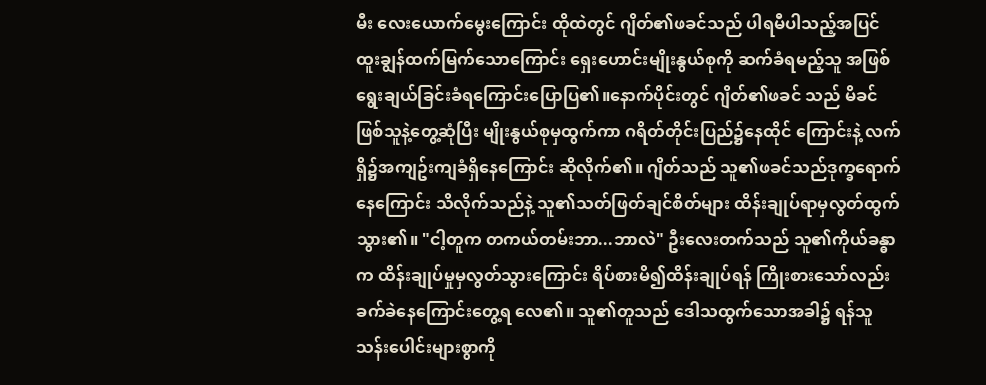မီး လေးယောက်မွေးကြောင်း ထိုထဲတွင် ဂျိတ်၏ဖခင်သည် ပါရမီပါသည့်အပြင် ထူးချွန်ထက်မြက်သောကြောင်း ရှေးဟောင်းမျိုးနွယ်စုကို ဆက်ခံရမည့်သူ အဖြစ် ရွေးချယ်ခြင်းခံရကြောင်းပြောပြ၏။နောက်ပိုင်းတွင် ဂျိတ်၏ဖခင် သည် မိခင်ဖြစ်သူနဲ့တွေ့ဆုံပြီး မျိုးနွယ်စုမှထွက်ကာ ဂရိတ်တိုင်းပြည်၌နေထိုင် ကြောင်းနဲ့ လက်ရှိ၌အကျဥ်းကျခံရှိနေကြောင်း ဆိုလိုက်၏။ ဂျိတ်သည် သူ၏ဖခင်သည်ဒုက္ခရောက်နေကြောင်း သိလိုက်သည်နဲ့ သူ၏သတ်ဖြတ်ချင်စိတ်များ ထိန်းချုပ်ရာမှလွတ်ထွက်သွား၏။ "ငါ့တူက တကယ်တမ်းဘာ...ဘာလဲ" ဦးလေးတက်သည် သူ၏ကိုယ်ခန္ဓာက ထိန်းချုပ်မှုမှလွတ်သွားကြောင်း ရိပ်စားမိ၍ထိန်းချုပ်ရန် ကြိုးစားသော်လည်း ခက်ခဲနေကြောင်းတွေ့ရ လေ၏။ သူ၏တူသည် ဒေါသထွက်သောအခါ၌ ရန်သူသန်းပေါင်းများစွာကို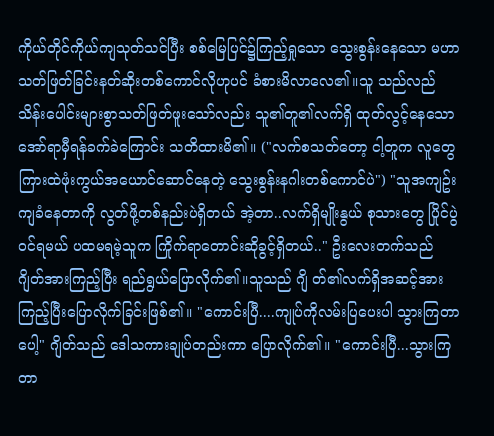ကိုယ်တိုင်ကိုယ်ကျသုတ်သင်ပြီး စစ်မြေပြင်၌ကြည့်ရှုသော သွေးစွန်းနေသော မဟာသတ်ဖြတ်ခြင်းနတ်ဆိုးတစ်ကောင်လိုဟုပင် ခံစားမိလာလေ၏။သူ သည်လည် သိန်းပေါင်းများစွာသတ်ဖြတ်ဖူးသော်လည်း သူ၏တူ၏လက်ရှိ ထုတ်လွင့်နေသော အော်ရာမှီရန်ခက်ခဲကြောင်း သတိထားမိ၏။ ("လက်စသတ်တော့ ငါ့တူက လူတွေကြားထဲဖုံးကွယ်အယောင်ဆောင်နေတဲ့ သွေးစွန်းနဂါးတစ်ကောင်ပဲ") "သူအကျဥ်းကျခံနေတာကို လွတ်ဖို့တစ်နည်းပဲရှိတယ် အဲ့တာ..လက်ရှိမျိုးနွယ် စုသားတွေ ပြိုင်ပွဲဝင်ရမယ် ပထမရမဲ့သူက ကြိုက်ရာတောင်းဆိုခွင့်ရှိတယ်.." ဦးလေးတက်သည် ဂျိတ်အားကြည့်ပြီး ရည်ရွယ်ပြောလိုက်၏။သူသည် ဂျိ တ်၏လက်ရှိအဆင့်အား ကြည့်ပြီးပြောလိုက်ခြင်းဖြစ်၏။ "ကောင်းပြီ....ကျုပ်ကိုလမ်းပြပေးပါ သွားကြတာပေါ့" ဂျိတ်သည် ဒေါသကားချုပ်တည်းကာ ပြောလိုက်၏။ "ကောင်းပြီ...သွားကြတာ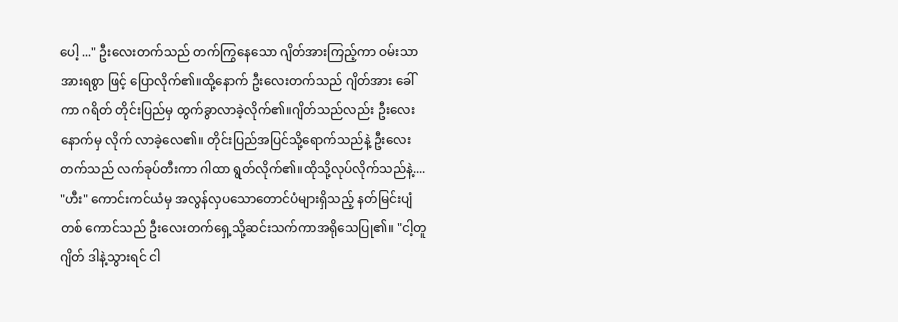ပေါ့ ..." ဦးလေးတက်သည် တက်ကြွနေသော ဂျိတ်အားကြည့်ကာ ဝမ်းသာအားရစွာ ဖြင့် ပြောလိုက်၏။ထို့နောက် ဦးလေးတက်သည် ဂျိတ်အား ခေါ်ကာ ဂရိတ် တိုင်းပြည်မှ ထွက်ခွာလာခဲ့လိုက်၏။ဂျိတ်သည်လည်း ဦးလေးနောက်မှ လိုက် လာခဲ့လေ၏။ တိုင်းပြည်အပြင်သို့ရောက်သည်နဲ့ ဦးလေးတက်သည် လက်ခုပ်တီးကာ ဂါထာ ရွတ်လိုက်၏။ထိုသို့လုပ်လိုက်သည်နဲ့.... "ဟီး" ကောင်းကင်ယံမှ အလွန်လှပသောတောင်ပံများရှိသည့် နတ်မြင်းပျံတစ် ကောင်သည် ဦးလေးတက်ရှေ့သို့ဆင်းသက်ကာအရိုသေပြု၏။ "ငါ့တူဂျိတ် ဒါနဲ့သွားရင် ငါ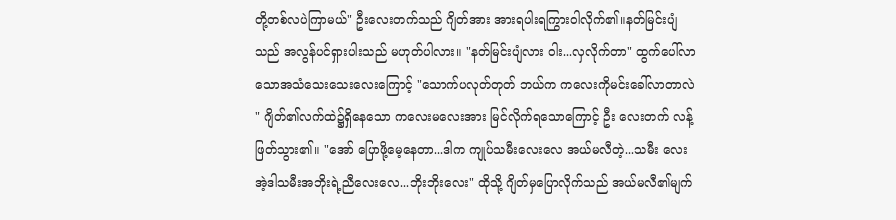တို့တစ်လပဲကြာမယ်" ဦးလေးတက်သည် ဂျိတ်အား အားရပါးရကြွားဝါလိုက်၏။နတ်မြင်းပျံသည် အလွန်ပင်ရှားပါးသည် မဟုတ်ပါလား။ "နတ်မြင်းပျံလား ဝါး...လှလိုက်တာ" ထွက်ပေါ်လာသောအသံသေးသေးလေးကြောင့် "သောက်ပလုတ်တုတ် ဘယ်က ကလေးကိုမင်းခေါ်လာတာလဲ " ဂျိတ်၏လက်ထဲ၌ရှိနေသော ကလေးမလေးအား မြင်လိုက်ရသောကြောင့် ဦး လေးတက် လန့်ဖြတ်သွား၏။ "အော် ပြောဖို့မေ့နေတာ...ဒါက ကျုပ်သမီးလေးလေ အယ်မလီတဲ့...သမီး လေး အဲ့ဒါသမီးအဘိုးရဲ့ညီလေးလေ...ဘိုးဘိုးလေး" ထိုသို့ ဂျိတ်မှပြောလိုက်သည် အယ်မလီ၏မျက်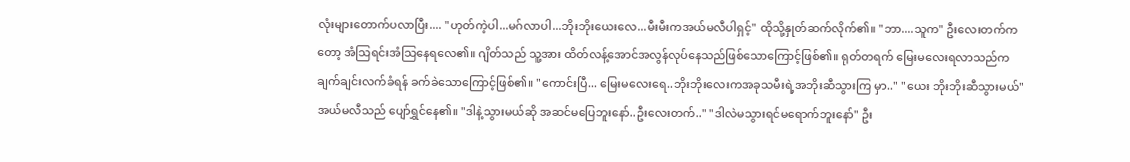လုံးများတောက်ပလာပြီး.... "ဟုတ်ကဲ့ပါ...မဂ်လာပါ...ဘိုးဘိုးယေးလေ...မီးမီးကအယ်မလီပါရှင့်" ထိုသို့နှုတ်ဆက်လိုက်၏။ "ဘာ....သူက" ဦးလေးတက်ကတော့ အံသြရင်းအံသြနေရလေ၏။ ဂျိတ်သည် သူ့အား ထိတ်လန့်အောင်အလွန်လုပ်နေသည်ဖြစ်သောကြောင့်ဖြစ်၏။ ရုတ်တရက် မြေးမလေးရလာသည်က ချက်ချင်းလက်ခံရန် ခက်ခဲသောကြောင့်ဖြစ်၏။ "ကောင်းပြီ... မြေးမလေးရေ..ဘိုးဘိုးလေးကအခုသမီးရဲ့အဘိုးဆီသွားကြ မှာ.." "ယေး ဘိုးဘိုးဆီသွားမယ်" အယ်မလီသည် ပျော်ရွှင်နေ၏။ "ဒါနဲ့သွားမယ်ဆို အဆင်မပြေဘူးနော်..ဦးလေးတက်.." "ဒါလဲမသွားရင်မရောက်ဘူးနော်" ဦး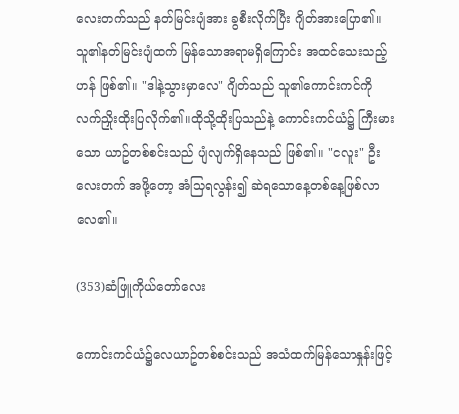လေးတက်သည် နတ်မြင်းပျံအား ခွစီးလိုက်ပြီး ဂျိတ်အားပြော၏။ သူ၏နတ်မြင်းပျံထက် မြန်သောအရာမရှိကြောင်း အထင်သေးသည့်ဟန် ဖြစ်၏။ "ဒါနဲ့သွားမှာလေ" ဂျိတ်သည် သူ၏ကောင်းကင်ကိုလက်ညှိုးထိုးပြလိုက်၏။ထိုသို့ထိုးပြသည်နဲ့ ကောင်းကင်ယံ၌ ကြီးမားသော ယာဥ်တစ်စင်းသည် ပျံလျက်ရှိနေသည် ဖြစ်၏။ "ငလူး" ဦးလေးတက် အဖို့တော့ အံသြရလွန်း၍ ဆဲရသောနေ့တစ်နေ့ဖြစ်လာ လေ၏။

(353)ဆံဖြူကိုယ်တော်လေး

ကောင်းကင်ယံ၌လေယာဥ်တစ်စင်းသည် အသံထက်မြန်သောနှုန်းဖြင့်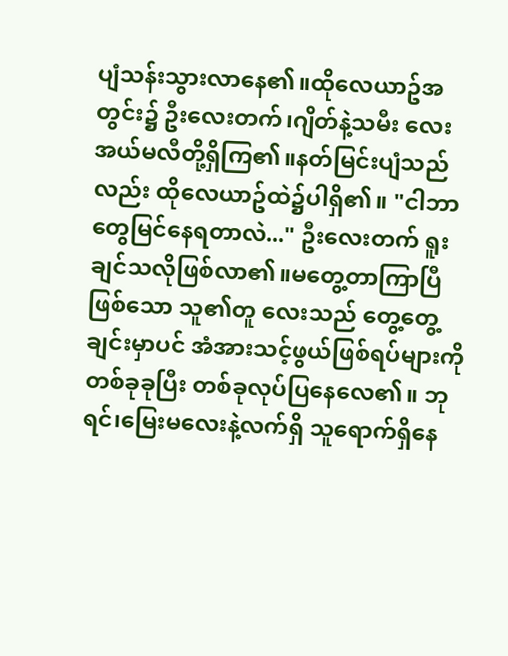ပျံသန်းသွားလာနေ၏။ထိုလေယာဥ်အတွင်း၌ ဦးလေးတက်၊ဂျိတ်နဲ့သမီး လေးအယ်မလီတို့ရှိကြ၏။နတ်မြင်းပျံသည်လည်း ထိုလေယာဥ်ထဲ၌ပါရှိ၏။ "ငါဘာတွေမြင်နေရတာလဲ..." ဦးလေးတက် ရူးချင်သလိုဖြစ်လာ၏။မတွေ့တာကြာပြီဖြစ်သော သူ၏တူ လေးသည် တွေ့တွေ့ချင်းမှာပင် အံအားသင့်ဖွယ်ဖြစ်ရပ်များကို တစ်ခုခုပြီး တစ်ခုလုပ်ပြနေလေ၏။ ဘုရင်၊မြေးမလေးနဲ့လက်ရှိ သူရောက်ရှိနေ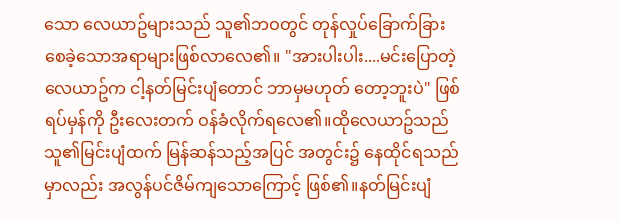သော လေယာဥ်များသည် သူ၏ဘဝတွင် တုန်လှုပ်ခြောက်ခြားစေခဲ့သောအရာများဖြစ်လာလေ၏။ "အားပါးပါး....မင်းပြောတဲ့လေယာဥ်က ငါ့နတ်မြင်းပျံတောင် ဘာမှမဟုတ် တော့ဘူးပဲ" ဖြစ်ရပ်မှန်ကို ဦးလေးတက် ဝန်ခံလိုက်ရလေ၏။ထိုလေယာဥ်သည် သူ၏မြင်းပျံထက် မြန်ဆန်သည့်အပြင် အတွင်း၌ နေထိုင်ရသည်မှာလည်း အလွန်ပင်ဇိမ်ကျသောကြောင့် ဖြစ်၏။နတ်မြင်းပျံ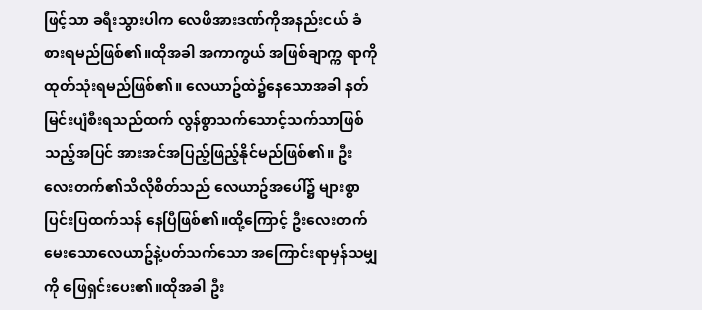ဖြင့်သာ ခရီးသွားပါက လေဖိအားဒဏ်ကိုအနည်းငယ် ခံစားရမည်ဖြစ်၏။ထိုအခါ အကာကွယ် အဖြစ်ချာက္က ရာကို ထုတ်သုံးရမည်ဖြစ်၏။ လေယာဥ်ထဲ၌နေသောအခါ နတ် မြင်းပျံစီးရသည်ထက် လွန်စွာသက်သောင့်သက်သာဖြစ်သည့်အပြင် အားအင်အပြည့်ဖြည့်နိုင်မည်ဖြစ်၏။ ဦးလေးတက်၏သိလိုစိတ်သည် လေယာဥ်အပေါ်၌ များစွာပြင်းပြထက်သန် နေပြီဖြစ်၏။ထို့ကြောင့် ဦးလေးတက် မေးသောလေယာဥ်နဲ့ပတ်သက်သော အကြောင်းရာမှန်သမျှကို ဖြေရှင်းပေး၏။ထိုအခါ ဦး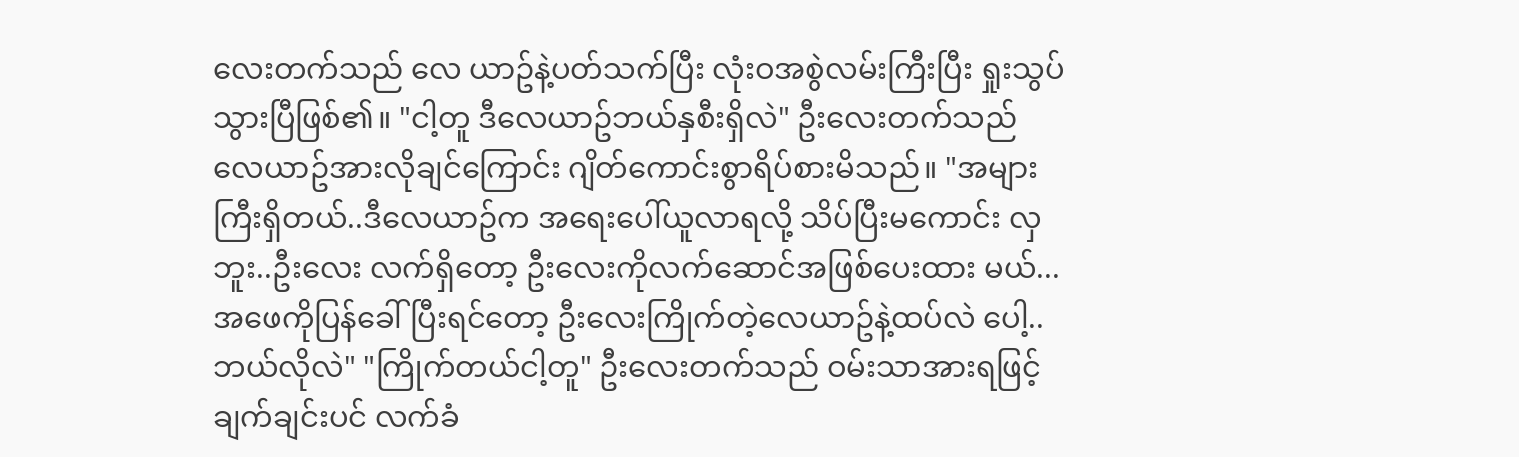လေးတက်သည် လေ ယာဥ်နဲ့ပတ်သက်ပြီး လုံးဝအစွဲလမ်းကြီးပြီး ရှုးသွပ်သွားပြီဖြစ်၏။ "ငါ့တူ ဒီလေယာဥ်ဘယ်နှစီးရှိလဲ" ဦးလေးတက်သည် လေယာဥ်အားလိုချင်ကြောင်း ဂျိတ်ကောင်းစွာရိပ်စားမိသည်။ "အများကြီးရှိတယ်..ဒီလေယာဥ်က အရေးပေါ်ယူလာရလို့ သိပ်ပြီးမကောင်း လှဘူး..ဦးလေး လက်ရှိတော့ ဦးလေးကိုလက်ဆောင်အဖြစ်ပေးထား မယ်...အဖေကိုပြန်ခေါ်ပြီးရင်တော့ ဦးလေးကြိုက်တဲ့လေယာဥ်နဲ့ထပ်လဲ ပေါ့..ဘယ်လိုလဲ" "ကြိုက်တယ်ငါ့တူ" ဦးလေးတက်သည် ဝမ်းသာအားရဖြင့် ချက်ချင်းပင် လက်ခံ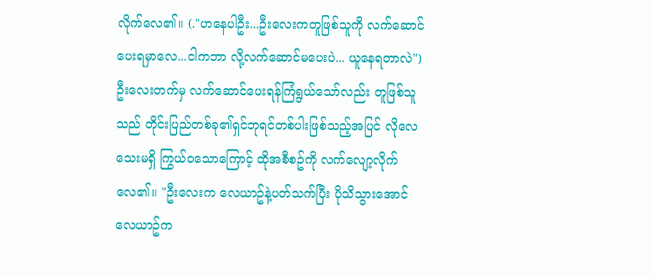လိုက်လေ၏။ (."ဟနေပါဦး...ဦးလေးကတူဖြစ်သူကို လက်ဆောင်ပေးရမှာလေ...ငါကဘာ လို့လက်ဆောင်မပေးပဲ... ယူနေရတာလဲ") ဦးလေးတက်မှ လက်ဆောင်ပေးရန်ကြံရွယ်သော်လည်း တူဖြစ်သူသည် တိုင်းပြည်တစ်ခု၏ရှင်ဘုရင်တစ်ပါးဖြစ်သည့်အပြင် လိုလေသေးမရှိ ကြွယ်ဝသောကြောင့် ထိုအစီစဥ်ကို လက်လျော့လိုက်လေ၏။ "ဦးလေးက လေယာဥ်နဲ့ပတ်သက်ပြီး ပိုသိသွားအောင် လေယာဥ်က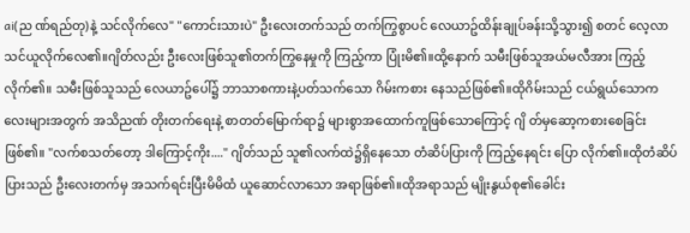ai(ည ဏ်ရည်တု)နဲ့ သင်လိုက်လေ" "ကောင်းသားပဲ" ဦးလေးတက်သည် တက်ကြွစွာပင် လေယာဥ်ထိန်းချုပ်ခန်းသို့သွား၍ စတင် လေ့လာသင်ယူလိုက်လေ၏။ဂျိတ်လည်း ဦးလေးဖြစ်သူ၏တက်ကြွနေမှုကို ကြည့်ကာ ပြုံးမိ၏။ထို့နောက် သမီးဖြစ်သူအယ်မလီအား ကြည့်လိုက်၏။ သမီးဖြစ်သူသည် လေယာဥ်ပေါ်၌ ဘာသာစကားနဲ့ပတ်သက်သော ဂိမ်းကစား နေသည်ဖြစ်၏။ထိုဂိမ်းသည် ငယ်ရွယ်သောကလေးများအတွက် အသိညဏ် တိုးတက်ရေးနဲ့ စာတတ်မြောက်ရာ၌ များစွာအထောက်ကူဖြစ်သောကြောင့် ဂျိ တ်မှဆော့ကစားစေခြင်းဖြစ်၏။ "လက်စသတ်တော့ ဒါကြောင့်ကိုး...." ဂျိတ်သည် သူ၏လက်ထဲ၌ရှိနေသော တံဆိပ်ပြားကို ကြည့်နေရင်း ပြော လိုက်၏။ထိုတံဆိပ်ပြားသည် ဦးလေးတက်မှ အသက်ရင်းပြီးမိမိထံ ယူဆောင်လာသော အရာဖြစ်၏။ထိုအရာသည် မျိုးနွယ်စု၏ခေါင်း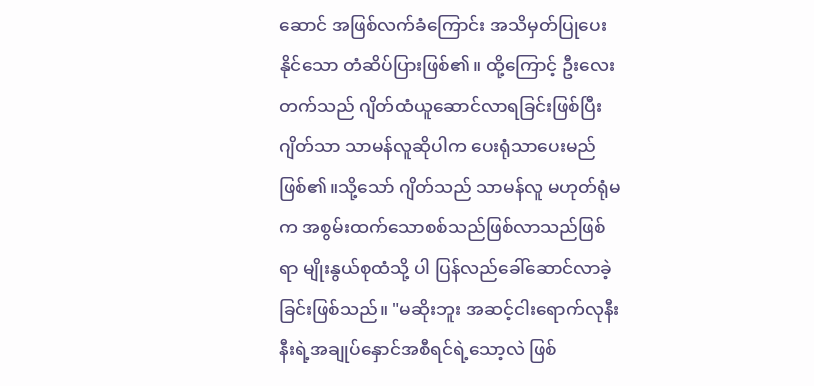ဆောင် အဖြစ်လက်ခံကြောင်း အသိမှတ်ပြုပေးနိုင်သော တံဆိပ်ပြားဖြစ်၏။ ထို့ကြောင့် ဦးလေးတက်သည် ဂျိတ်ထံယူဆောင်လာရခြင်းဖြစ်ပြီး ဂျိတ်သာ သာမန်လူဆိုပါက ပေးရုံသာပေးမည်ဖြစ်၏။သို့သော် ဂျိတ်သည် သာမန်လူ မဟုတ်ရုံမက အစွမ်းထက်သောစစ်သည်ဖြစ်လာသည်ဖြစ်ရာ မျိုးနွယ်စုထံသို့ ပါ ပြန်လည်ခေါ်ဆောင်လာခဲ့ခြင်းဖြစ်သည်။ "မဆိုးဘူး အဆင့်ငါးရောက်လုနီးနီးရဲ့အချုပ်နှောင်အစီရင်ရဲ့သော့လဲ ဖြစ်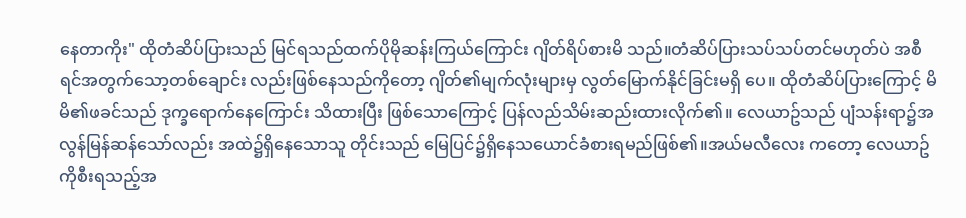နေတာကိုး" ထိုတံဆိပ်ပြားသည် မြင်ရသည်ထက်ပိုမိုဆန်းကြယ်ကြောင်း ဂျိတ်ရိပ်စားမိ သည်။တံဆိပ်ပြားသပ်သပ်တင်မဟုတ်ပဲ အစီရင်အတွက်သော့တစ်ချောင်း လည်းဖြစ်နေသည်ကိုတော့ ဂျိတ်၏မျက်လုံးများမှ လွတ်မြောက်နိုင်ခြင်းမရှိ ပေ။ ထိုတံဆိပ်ပြားကြောင့် မိမိ၏ဖခင်သည် ဒုက္ခရောက်နေကြောင်း သိထားပြီး ဖြစ်သောကြောင့် ပြန်လည်သိမ်းဆည်းထားလိုက်၏။ လေယာဥ်သည် ပျံသန်းရာ၌အလွန်မြန်ဆန်သော်လည်း အထဲ၌ရှိနေသောသူ တိုင်းသည် မြေပြင်၌ရှိနေသယောင်ခံစားရမည်ဖြစ်၏။အယ်မလီလေး ကတော့ လေယာဥ်ကိုစီးရသည့်အ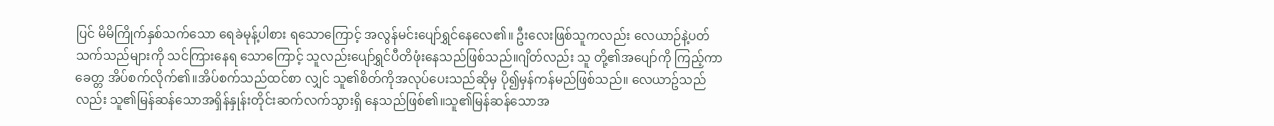ပြင် မိမိကြိုက်နှစ်သက်သော ရေခဲမုန့်ပါစား ရသောကြောင့် အလွန်မင်းပျော်ရွှင်နေလေ၏။ ဦးလေးဖြစ်သူကလည်း လေယာဉ်နဲ့ပတ်သက်သည်များကို သင်ကြားနေရ သောကြောင့် သူလည်းပျော်ရွှင်ပီတိဖုံးနေသည်ဖြစ်သည်။ဂျိတ်လည်း သူ တို့၏အပျော်ကို ကြည့်ကာ ခေတ္တ အိပ်စက်လိုက်၏။အိပ်စက်သည်ထင်စာ လျှင် သူ၏စိတ်ကိုအလုပ်ပေးသည်ဆိုမှ ပို၍မှန်ကန်မည်ဖြစ်သည်။ လေယာဥ်သည်လည်း သူ၏မြန်ဆန်သောအရှိန်နှုန်းတိုင်းဆက်လက်သွားရှိ နေသည်ဖြစ်၏။သူ၏မြန်ဆန်သောအ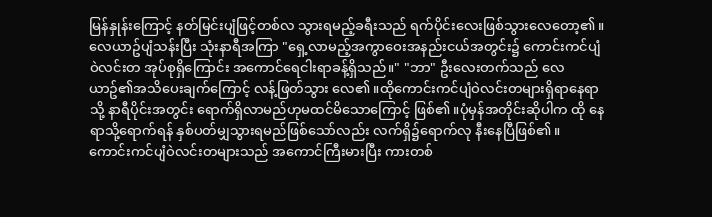မြန်နှုန်းကြောင့် နတ်မြင်းပျံဖြင့်တစ်လ သွားရမည့်ခရီးသည် ရက်ပိုင်းလေးဖြစ်သွားလေတော့၏။ လေယာဥ်ပျံသန်းပြီး သုံးနာရီအကြာ "ရှေ့လာမည့်အကွာဝေးအနည်းငယ်အတွင်း၌ ကောင်းကင်ပျံဝဲလင်းတ အုပ်စုရှိကြောင်း အကောင်ရေငါးရာခန့်ရှိသည်။" "ဘာ" ဦးလေးတက်သည် လေယာဥ်၏အသိပေးချက်ကြောင့် လန့်ဖြတ်သွား လေ၏။ထိုကောင်းကင်ပျံဝဲလင်းတများရှိရာနေရာသို့ နာရီပိုင်းအတွင်း ရောက်ရှိလာမည်ဟုမထင်မိသောကြောင့် ဖြစ်၏။ပုံမှန်အတိုင်းဆိုပါက ထို နေရာသို့ရောက်ရန် နှစ်ပတ်မျှသွားရမည်ဖြစ်သော်လည်း လက်ရှိ၌ရောက်လု နီးနေပြီဖြစ်၏။ ကောင်းကင်ပျံဝဲလင်းတများသည် အကောင်ကြီးမားပြီး ကားတစ်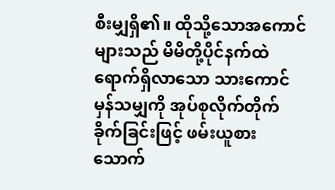စီးမျှရှိ၏။ ထိုသို့သောအကောင်များသည် မိမိတို့ပိုင်နက်ထဲရောက်ရှိလာသော သားကောင်မှန်သမျှကို အုပ်စုလိုက်တိုက်ခိုက်ခြင်းဖြင့် ဖမ်းယူစားသောက်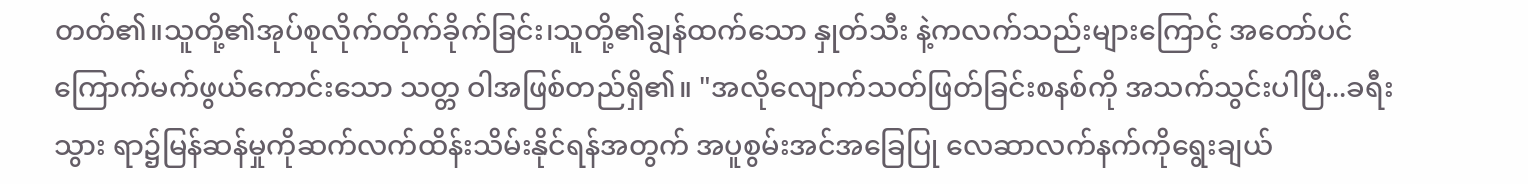တတ်၏။သူတို့၏အုပ်စုလိုက်တိုက်ခိုက်ခြင်း၊သူတို့၏ချွန်ထက်သော နှုတ်သီး နဲ့ကလက်သည်းများကြောင့် အတော်ပင်ကြောက်မက်ဖွယ်ကောင်းသော သတ္တ ဝါအဖြစ်တည်ရှိ၏။ "အလိုလျောက်သတ်ဖြတ်ခြင်းစနစ်ကို အသက်သွင်းပါပြီ...ခရီးသွား ရာ၌မြန်ဆန်မှုကိုဆက်လက်ထိန်းသိမ်းနိုင်ရန်အတွက် အပူစွမ်းအင်အခြေပြု လေဆာလက်နက်ကိုရွေးချယ်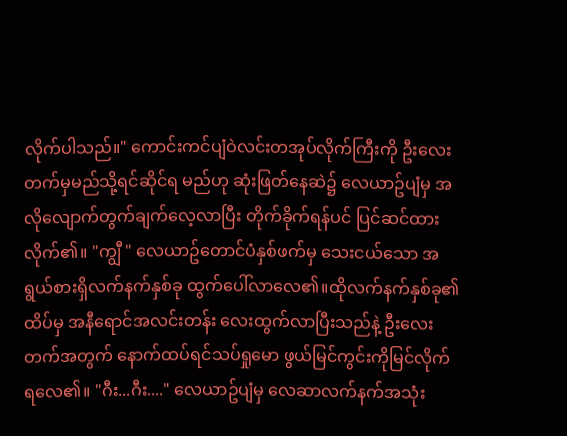လိုက်ပါသည်။" ကောင်းကင်ပျံဝဲလင်းတအုပ်လိုက်ကြီးကို ဦးလေးတက်မှမည်သို့ရင်ဆိုင်ရ မည်ဟု ဆုံးဖြတ်နေဆဲ၌ လေယာဥ်ပျံမှ အလိုလျောက်တွက်ချက်လေ့လာပြီး တိုက်ခိုက်ရန်ပင် ပြင်ဆင်ထားလိုက်၏။ "ကျွီ " လေယာဥ်တောင်ပံနှစ်ဖက်မှ သေးငယ်သော အရွယ်စားရှိလက်နက်နှစ်ခု ထွက်ပေါ်လာလေ၏။ထိုလက်နက်နှစ်ခု၏ထိပ်မှ အနီရောင်အလင်းတန်း လေးထွက်လာပြီးသည်နဲ့ ဦးလေးတက်အတွက် နောက်ထပ်ရင်သပ်ရှုမော ဖွယ်မြင်ကွင်းကိုမြင်လိုက်ရလေ၏။ "ဂီး...ဂီး...." လေယာဥ်ပျံမှ လေဆာလက်နက်အသုံး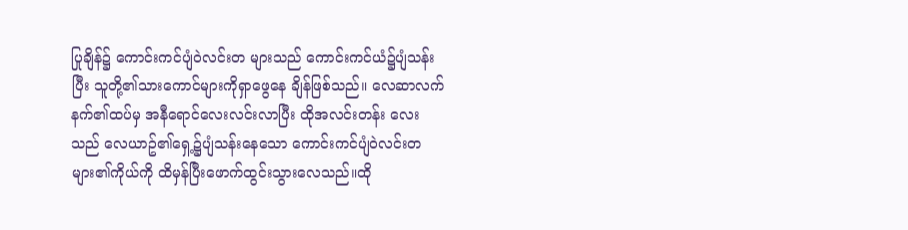ပြုချိန်၌ ကောင်းကင်ပျံဝဲလင်းတ များသည် ကောင်းကင်ယံ၌ပျံသန်းပြီး သူတို့၏သားကောင်များကိုရှာဖွေနေ ချိန်ဖြစ်သည်။ လေဆာလက်နက်၏ထပ်မှ အနီရောင်လေးလင်းလာပြီး ထိုအလင်းတန်း လေးသည် လေယာဥ်၏ရှေ့၌ပျံသန်းနေသော ကောင်းကင်ပျံဝဲလင်းတ များ၏ကိုယ်ကို ထိမှန်ပြီးဖောက်ထွင်းသွားလေသည်။ထို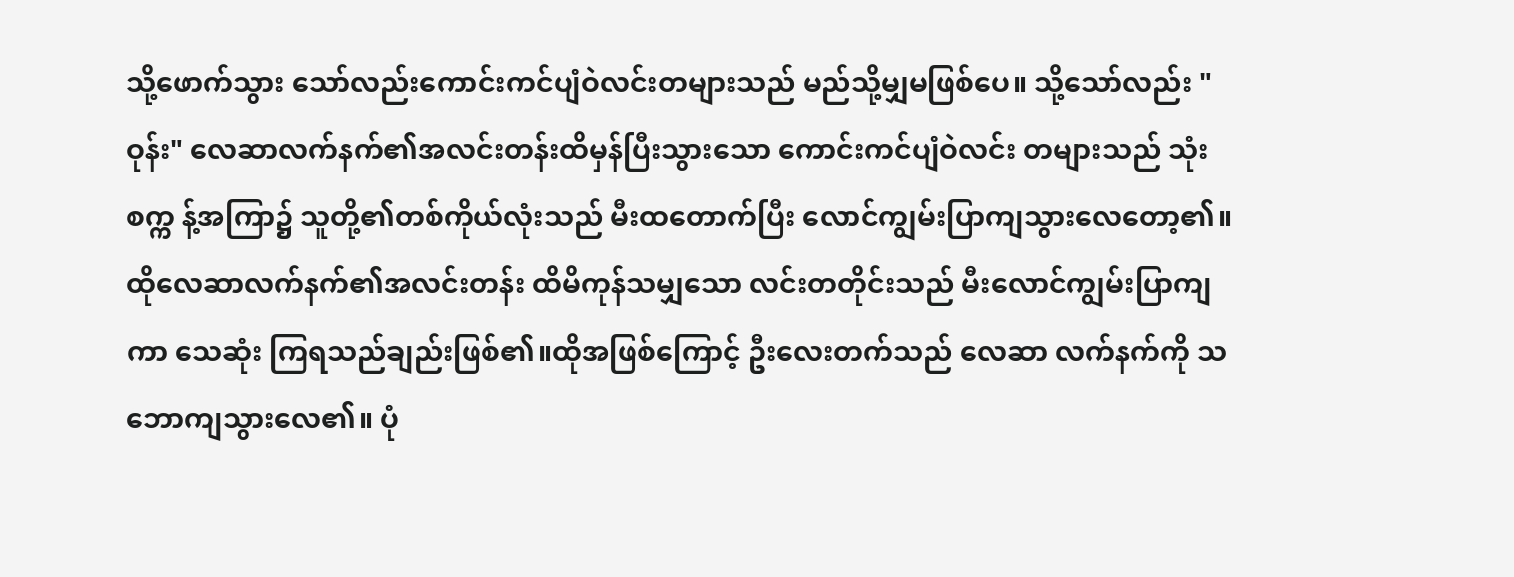သို့ဖောက်သွား သော်လည်းကောင်းကင်ပျံဝဲလင်းတများသည် မည်သို့မျှမဖြစ်ပေ။ သို့သော်လည်း "ဝုန်း" လေဆာလက်နက်၏အလင်းတန်းထိမှန်ပြီးသွားသော ကောင်းကင်ပျံဝဲလင်း တများသည် သုံးစက္က န့်အကြာ၌ သူတို့၏တစ်ကိုယ်လုံးသည် မီးထတောက်ပြီး လောင်ကျွမ်းပြာကျသွားလေတော့၏။ထိုလေဆာလက်နက်၏အလင်းတန်း ထိမိကုန်သမျှသော လင်းတတိုင်းသည် မီးလောင်ကျွမ်းပြာကျကာ သေဆုံး ကြရသည်ချည်းဖြစ်၏။ထိုအဖြစ်ကြောင့် ဦးလေးတက်သည် လေဆာ လက်နက်ကို သဘောကျသွားလေ၏။ ပုံ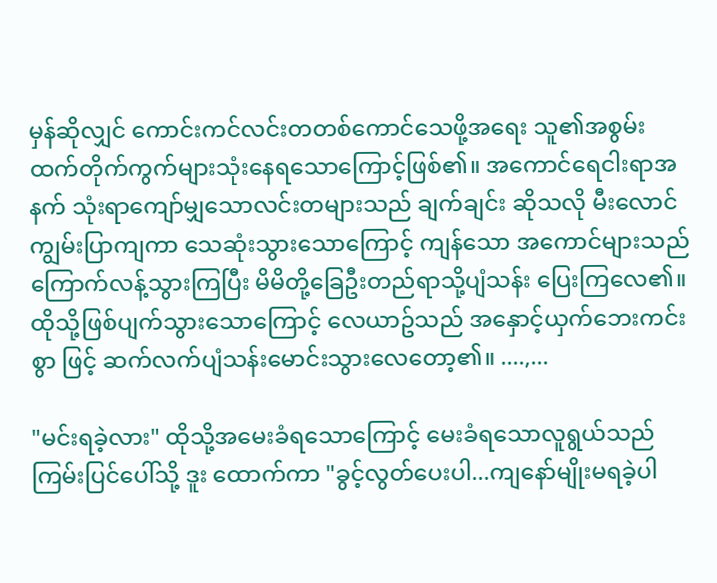မှန်ဆိုလျှင် ကောင်းကင်လင်းတတစ်ကောင်သေဖို့အရေး သူ၏အစွမ်းထက်တိုက်ကွက်များသုံးနေရသောကြောင့်ဖြစ်၏။ အကောင်ရေငါးရာအနက် သုံးရာကျော်မျှသောလင်းတများသည် ချက်ချင်း ဆိုသလို မီးလောင်ကျွမ်းပြာကျကာ သေဆုံးသွားသောကြောင့် ကျန်သော အကောင်များသည် ကြောက်လန့်သွားကြပြီး မိမိတို့ခြေဦးတည်ရာသို့ပျံသန်း ပြေးကြလေ၏။ ထိုသို့ဖြစ်ပျက်သွားသောကြောင့် လေယာဥ်သည် အနှောင့်ယှက်ဘေးကင်းစွာ ဖြင့် ဆက်လက်ပျံသန်းမောင်းသွားလေတော့၏။ ....,...

"မင်းရခဲ့လား" ထိုသို့အမေးခံရသောကြောင့် မေးခံရသောလူရွယ်သည် ကြမ်းပြင်ပေါ်သို့ ဒူး ထောက်ကာ "ခွင့်လွတ်ပေးပါ...ကျနော်မျိုးမရခဲ့ပါ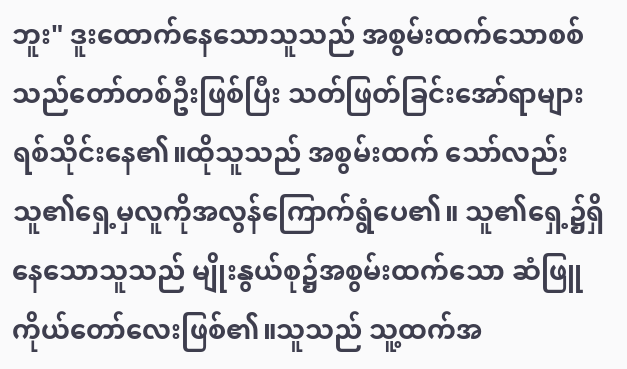ဘူး" ဒူးထောက်နေသောသူသည် အစွမ်းထက်သောစစ်သည်တော်တစ်ဦးဖြစ်ပြီး သတ်ဖြတ်ခြင်းအော်ရာများရစ်သိုင်းနေ၏။ထိုသူသည် အစွမ်းထက် သော်လည်း သူ၏ရှေ့မှလူကိုအလွန်ကြောက်ရွံပေ၏။ သူ၏ရှေ့၌ရှိနေသောသူသည် မျိုးနွယ်စု၌အစွမ်းထက်သော ဆံဖြူ ကိုယ်တော်လေးဖြစ်၏။သူသည် သူ့ထက်အ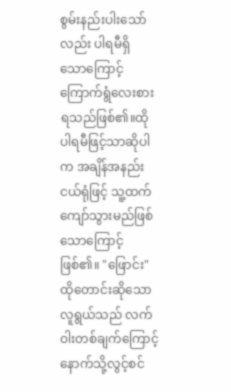စွမ်းနည်းပါးသော်လည်း ပါရမီရှိ သောကြောင့် ကြောက်ရွံလေးစားရသည်ဖြစ်၏။ထိုပါရမီဖြင့်သာဆိုပါက အချိန်အနည်းငယ်ရုံဖြင့် သူ့ထက်ကျော်သွားမည်ဖြစ်သောကြောင့်ဖြစ်၏။ "ဖြောင်း" ထိုတောင်းဆိုသောလူရွယ်သည် လက်ဝါးတစ်ချက်ကြောင့် နောက်သို့လွင့်စင်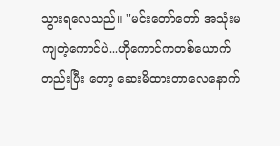သွားရလေသည်။ "မင်းတော်တော် အသုံးမကျတဲ့ကောင်ပဲ...ဟိုကောင်ကတစ်ယောက်တည်းပြီး တော့ ဆေးမိထားတာလေနောက်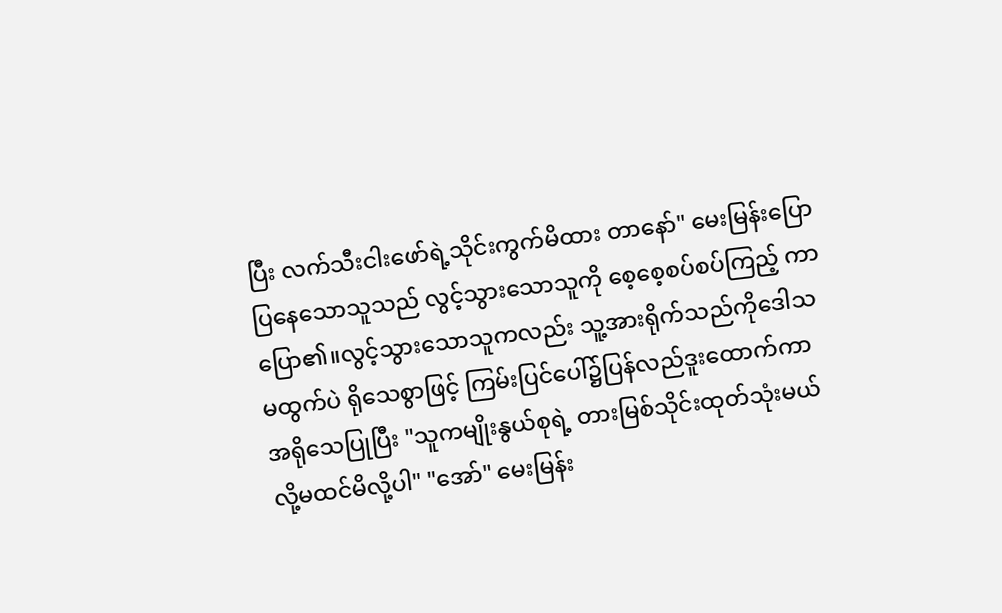ပြီး လက်သီးငါးဖော်ရဲ့သိုင်းကွက်မိထား တာနော်" မေးမြန်းပြောပြနေသောသူသည် လွင့်သွားသောသူကို စေ့စေ့စပ်စပ်ကြည့် ကာ ပြော၏။လွင့်သွားသောသူကလည်း သူ့အားရိုက်သည်ကိုဒေါသမထွက်ပဲ ရိုသေစွာဖြင့် ကြမ်းပြင်ပေါ်၌ပြန်လည်ဒူးထောက်ကာအရိုသေပြုပြီး "သူကမျိုးနွယ်စုရဲ့ တားမြစ်သိုင်းထုတ်သုံးမယ်လို့မထင်မိလို့ပါ" "အော်" မေးမြန်း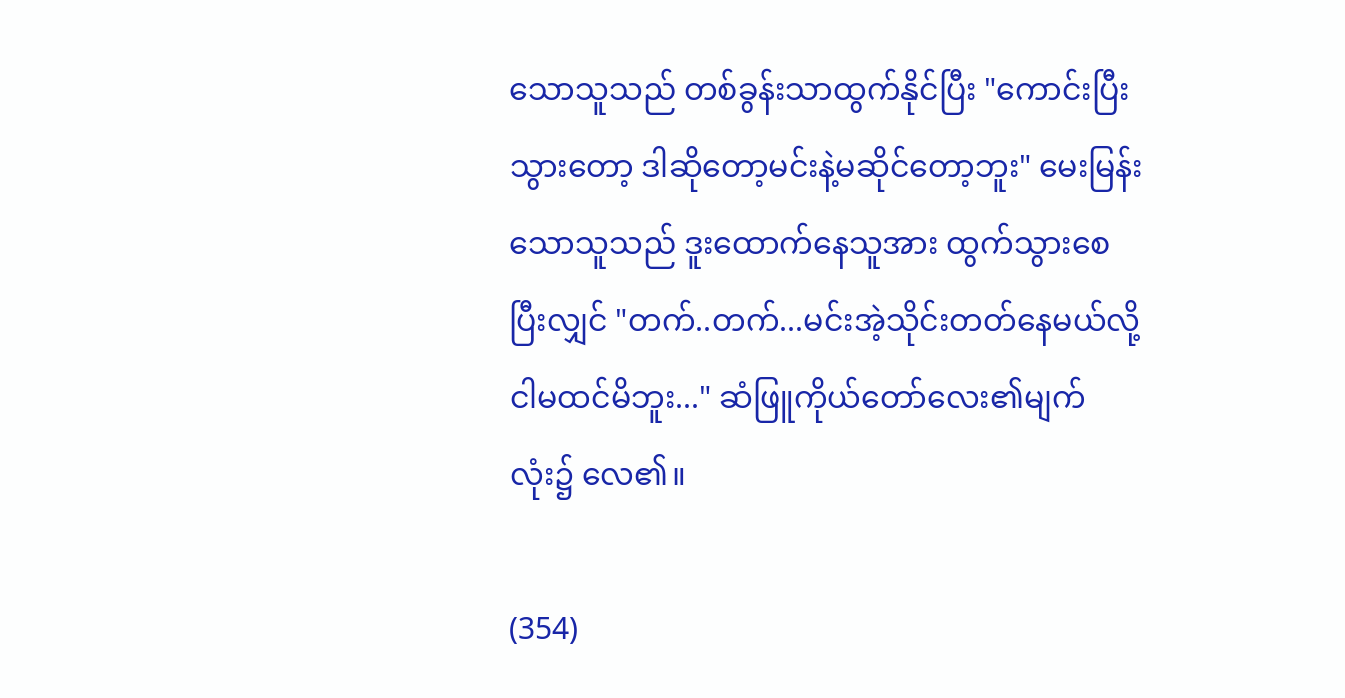သောသူသည် တစ်ခွန်းသာထွက်နိုင်ပြီး "ကောင်းပြီး သွားတော့ ဒါဆိုတော့မင်းနဲ့မဆိုင်တော့ဘူး" မေးမြန်းသောသူသည် ဒူးထောက်နေသူအား ထွက်သွားစေပြီးလျှင် "တက်..တက်...မင်းအဲ့သိုင်းတတ်နေမယ်လို့ငါမထင်မိဘူး..." ဆံဖြူကိုယ်တော်လေး၏မျက်လုံး၌ လေ၏။

(354)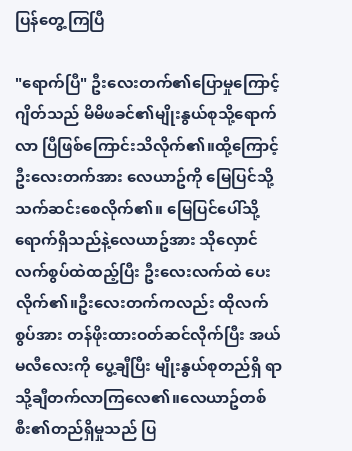ပြန်တွေ့ကြပြီ

"ရောက်ပြီ" ဦးလေးတက်၏ပြောမှုကြောင့် ဂျိတ်သည် မိမိဖခင်၏မျိုးနွယ်စုသို့ရောက်လာ ပြီဖြစ်ကြောင်းသိလိုက်၏။ထို့ကြောင့် ဦးလေးတက်အား လေယာဥ်ကို မြေပြင်သို့သက်ဆင်းစေလိုက်၏။ မြေပြင်ပေါ်သို့ရောက်ရှိသည်နဲ့လေယာဥ်အား သိုလှောင်လက်စွပ်ထဲထည့်ပြီး ဦးလေးလက်ထဲ ပေးလိုက်၏။ဦးလေးတက်ကလည်း ထိုလက်စွပ်အား တန်ဖိုးထားဝတ်ဆင်လိုက်ပြီး အယ်မလီလေးကို ပွေ့ချီပြီး မျိုးနွယ်စုတည်ရှိ ရာသို့ချီတက်လာကြလေ၏။လေယာဥ်တစ်စီး၏တည်ရှိမှုသည် ပြ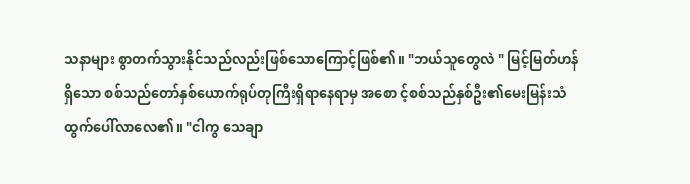သနာများ စွာတက်သွားနိုင်သည်လည်းဖြစ်သောကြောင့်ဖြစ်၏။ "ဘယ်သူတွေလဲ " မြင့်မြတ်ဟန်ရှိသော စစ်သည်တော်နှစ်ယောက်ရုပ်တုကြီးရှိရာနေရာမှ အစော င့်စစ်သည်နှစ်ဦး၏မေးမြန်းသံထွက်ပေါ်လာလေ၏။ "ငါကွ သေချာ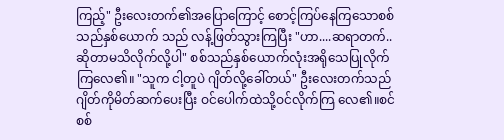ကြည့်" ဦးလေးတက်၏အပြောကြောင့် စောင့်ကြပ်နေကြသောစစ်သည်နှစ်ယောက် သည် လန့်ဖြတ်သွားကြပြီး "ဟာ....ဆရာတက်..ဆိုတာမသိလိုက်လို့ပါ" စစ်သည်နှစ်ယောက်လုံးအရိုသေပြုလိုက်ကြလေ၏။ "သူက ငါ့တူပဲ ဂျိတ်လို့ခေါ်တယ်" ဦးလေးတက်သည် ဂျိတ်ကိုမိတ်ဆက်ပေးပြီး ဝင်ပေါက်ထဲသို့ဝင်လိုက်ကြ လေ၏။စင်စစ်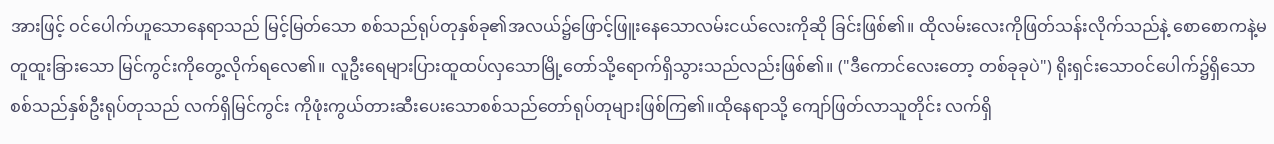အားဖြင့် ဝင်ပေါက်ဟူသောနေရာသည် မြင့်မြတ်သော စစ်သည်ရုပ်တုနှစ်ခု၏အလယ်၌ဖြောင့်ဖြူးနေသောလမ်းငယ်လေးကိုဆို ခြင်းဖြစ်၏။ ထိုလမ်းလေးကိုဖြတ်သန်းလိုက်သည်နဲ့ စောစောကနဲ့မတူထူးခြားသော မြင်ကွင်းကိုတွေ့လိုက်ရလေ၏။ လူဦးရေများပြားထူထပ်လှသောမြို့တော်သို့ရောက်ရှိသွားသည်လည်းဖြစ်၏။ ("ဒီကောင်လေးတော့ တစ်ခုခုပဲ") ရိုးရှင်းသောဝင်ပေါက်၌ရှိသောစစ်သည်နှစ်ဦးရုပ်တုသည် လက်ရှိမြင်ကွင်း ကိုဖုံးကွယ်တားဆီးပေးသောစစ်သည်တော်ရုပ်တုများဖြစ်ကြ၏။ထိုနေရာသို့ ကျော်ဖြတ်လာသူတိုင်း လက်ရှိ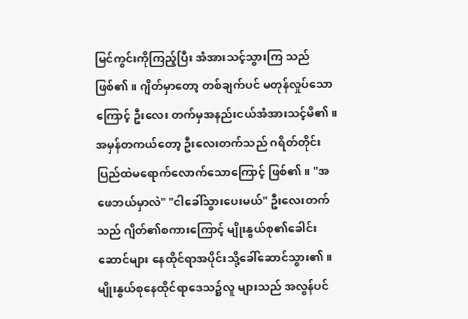မြင်ကွင်းကိုကြည့်ပြီး အံအားသင့်သွားကြ သည်ဖြစ်၏။ ဂျိတ်မှာတော့ တစ်ချက်ပင် မတုန်လှုပ်သောကြောင့် ဦးလေး တက်မှအနည်းငယ်အံအားသင့်မိ၏။အမှန်တကယ်တော့ ဦးလေးတက်သည် ဂရိတ်တိုင်းပြည်ထဲမရောက်လောက်သောကြောင့် ဖြစ်၏။ "အဖေဘယ်မှာလဲ" "ငါခေါ်သွားပေးမယ်" ဦးလေးတက်သည် ဂျိတ်၏စကားကြောင့် မျိုးနွယ်စု၏ခေါင်းဆောင်များ နေထိုင်ရာအပိုင်းသို့ခေါ်ဆောင်သွား၏။မျိုးနွယ်စုနေထိုင်ရာဒေသ၌လူ များသည် အလွန်ပင်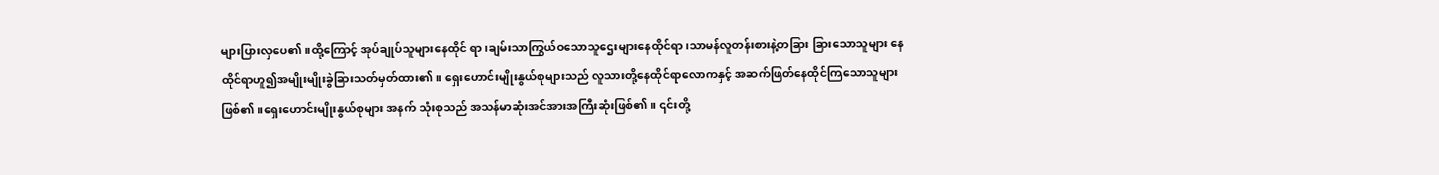များပြားလှပေ၏။ထို့ကြောင့် အုပ်ချုပ်သူများနေထိုင် ရာ၊ချမ်းသာကြွယ်ဝသောသူဌေးများနေထိုင်ရာ၊သာမန်လူတန်းစားနဲ့တခြား ခြားသောသူများ နေထိုင်ရာဟူ၍အမျိုးမျိုးခွဲခြားသတ်မှတ်ထား၏။ ရှေးဟောင်းမျိုးနွယ်စုများသည် လူသားတို့နေထိုင်ရာလောကနှင့် အဆက်ဖြတ်နေထိုင်ကြသောသူများဖြစ်၏။ရှေးဟောင်းမျိုးနွယ်စုများ အနက် သုံးစုသည် အသန်မာဆုံးအင်အားအကြီးဆုံးဖြစ်၏။ ၎င်းတို့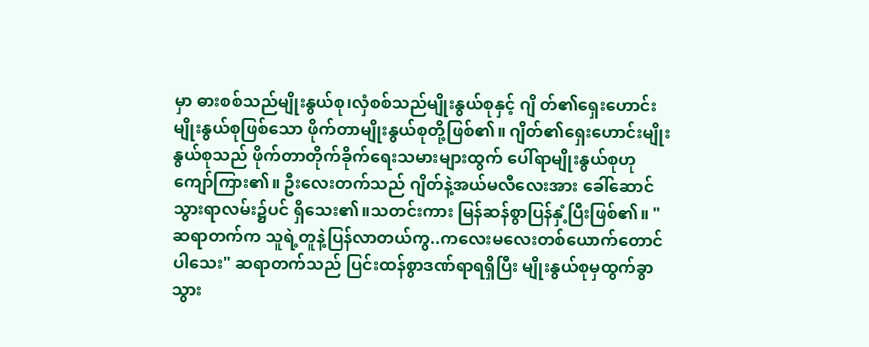မှာ ဓားစစ်သည်မျိုးနွယ်စု၊လှံစစ်သည်မျိုးနွယ်စုနှင့် ဂျိ တ်၏ရှေးဟောင်းမျိုးနွယ်စုဖြစ်သော ဖိုက်တာမျိုးနွယ်စုတို့ဖြစ်၏။ ဂျိတ်၏ရှေးဟောင်းမျိုးနွယ်စုသည် ဖိုက်တာတိုက်ခိုက်ရေးသမားများထွက် ပေါ်ရာမျိုးနွယ်စုဟုကျော်ကြား၏။ ဦးလေးတက်သည် ဂျိတ်နဲ့အယ်မလီလေးအား ခေါ်ဆောင်သွားရာလမ်း၌ပင် ရှိသေး၏။သတင်းကား မြန်ဆန်စွာပြန်နှံ့ပြီးဖြစ်၏။ "ဆရာတက်က သူရဲ့တူနဲ့ပြန်လာတယ်ကွ..ကလေးမလေးတစ်ယောက်တောင် ပါသေး" ဆရာတက်သည် ပြင်းထန်စွာဒဏ်ရာရရှိပြီး မျိုးနွယ်စုမှထွက်ခွာသွား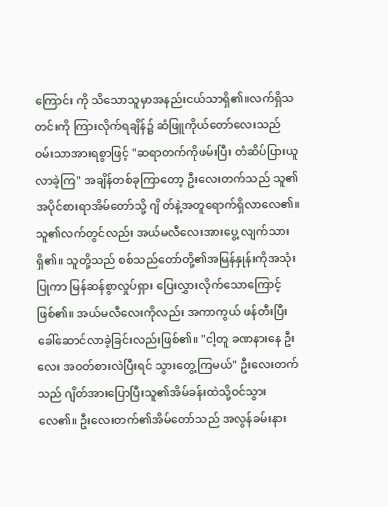ကြောင်း ကို သိသောသူမှာအနည်းငယ်သာရှိ၏။လက်ရှိသတင်းကို ကြားလိုက်ရချိန်၌ ဆံဖြူကိုယ်တော်လေးသည် ဝမ်းသာအားရစွာဖြင့် "ဆရာတက်ကိုဖမ်းပြီး တံဆိပ်ပြားယူလာခဲ့ကြ" အချိန်တစ်ခုကြာတော့ ဦးလေးတက်သည် သူ၏အပိုင်စားရာအိမ်တော်သို့ ဂျိ တ်နဲ့အတူရောက်ရှိလာလေ၏။သူ၏လက်တွင်လည်း အယ်မလီလေးအားပွေ့ လျက်သားရှိ၏။ သူတို့သည် စစ်သည်တော်တို့၏အမြန်နှုန်းကိုအသုံးပြုကာ မြန်ဆန်စွာလှုပ်ရှား ပြေးလွှားလိုက်သောကြောင့်ဖြစ်၏။ အယ်မလီလေးကိုလည်း အကာကွယ် ဖန်တီးပြီးခေါ်ဆောင်လာခဲ့ခြင်းလည်းဖြစ်၏။ "ငါ့တူ ခဏနားနေ ဦးလေး အဝတ်စားလဲပြီးရင် သွားတွေ့ကြမယ်" ဦးလေးတက်သည် ဂျိတ်အားပြောပြီးသူ၏အိမ်ခန်းထဲသို့ဝင်သွားလေ၏။ ဦးလေးတက်၏အိမ်တော်သည် အလွန်ခမ်းနား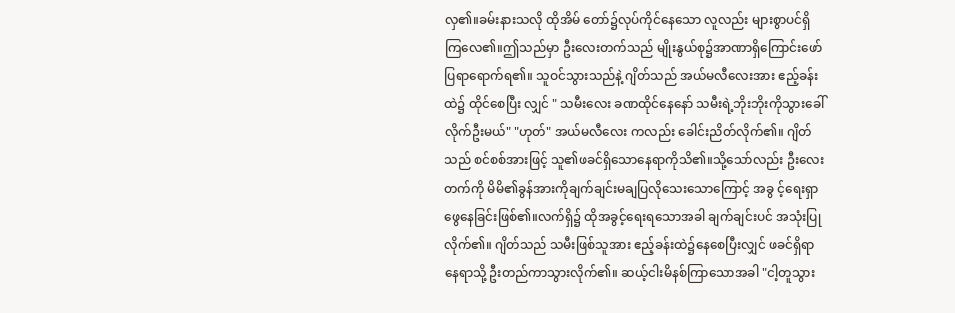လှ၏။ခမ်းနားသလို ထိုအိမ် တော်၌လုပ်ကိုင်နေသော လူလည်း များစွာပင်ရှိကြလေ၏။ဤသည်မှာ ဦးလေးတက်သည် မျိုးနွယ်စု၌အာဏာရှိကြောင်းဖော်ပြရာရောက်ရ၏။ သူဝင်သွားသည်နဲ့ ဂျိတ်သည် အယ်မလီလေးအား ဧည့်ခန်းထဲ၌ ထိုင်စေပြီး လျှင် " သမီးလေး ခဏထိုင်နေနော် သမီးရဲ့ဘိုးဘိုးကိုသွားခေါ်လိုက်ဦးမယ်" "ဟုတ်" အယ်မလီလေး ကလည်း ခေါင်းညိတ်လိုက်၏။ ဂျိတ်သည် စင်စစ်အားဖြင့် သူ၏ဖခင်ရှိသောနေရာကိုသိ၏။သို့သော်လည်း ဦးလေးတက်ကို မိမိ၏ခွန်အားကိုချက်ချင်းမချပြလိုသေးသောကြောင့် အခွ င့်ရေးရှာဖွေနေခြင်းဖြစ်၏။လက်ရှိ၌ ထိုအခွင့်ရေးရသောအခါ ချက်ချင်းပင် အသုံးပြုလိုက်၏။ ဂျိတ်သည် သမီးဖြစ်သူအား ဧည့်ခန်းထဲ၌နေစေပြီးလျှင် ဖခင်ရှိရာနေရာသို့ ဦးတည်ကာသွားလိုက်၏။ ဆယ့်ငါးမိနစ်ကြာသောအခါ "ငါ့တူသွား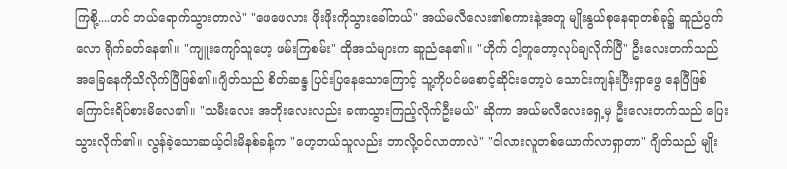ကြစို့....ဟင် ဘယ်ရောက်သွားတာလဲ" "ဖေဖေလား ဖိုးဖိုးကိုသွားခေါ်တယ်" အယ်မလီလေး၏စကားနဲ့အတူ မျိုးနွယ်စုနေရာတစ်ခု၌ ဆူညံပွက်လော ရိုက်ခတ်နေ၏။ "ကျူးကျော်သူဟေ့ ဖမ်းကြစမ်း" ထိုအသံများက ဆူညံနေ၏။ "ဟိုက် ငါ့တူတော့လုပ်ချလိုက်ပြီ" ဦးလေးတက်သည် အခြေနေကိုသိလိုက်ပြီဖြစ်၏။ဂျိတ်သည် စိတ်ဆန္ဒ ပြင်းပြနေသောကြောင့် သူ့ကိုပင်မစောင့်ဆိုင်းတော့ပဲ သောင်းကျန်းပြီးရှာဖွေ နေပြီဖြစ်ကြောင်းရိပ်စားမိလေ၏။ "သမီးလေး အဘိုးလေးလည်း ခဏသွားကြည့်လိုက်ဦးမယ်" ဆိုကာ အယ်မလီလေးရှေ့မှ ဦးလေးတက်သည် ပြေးသွားလိုက်၏။ လွန်ခဲ့သောဆယ့်ငါးမိနစ်ခန့်က "ဟေ့ဘယ်သူလည်း ဘာလို့ဝင်လာတာလဲ" "ငါလားလူတစ်ယောက်လာရှာတာ" ဂျိတ်သည် မျိုး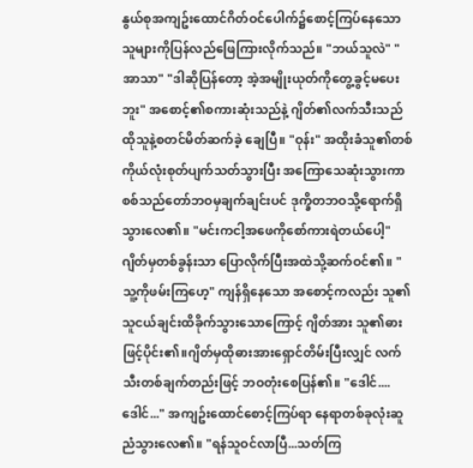နွယ်စုအကျဥ်းထောင်ဂိတ်ဝင်ပေါက်၌စောင့်ကြပ်နေသော သူများကိုပြန်လည်ဖြေကြားလိုက်သည်။ "ဘယ်သူလဲ" "အာသာ" "ဒါဆိုပြန်တော့ အဲ့အမျိုးယုတ်ကိုတွေ့ခွင့်မပေးဘူး" အစောင့်၏စကားဆုံးသည်နဲ့ ဂျိတ်၏လက်သီးသည် ထိုသူနဲ့စတင်မိတ်ဆက်ခဲ့ ချေပြီ။ "ဝုန်း" အထိုးခံသူ၏တစ်ကိုယ်လုံးစုတ်ပျက်သတ်သွားပြီး အကြောသေဆုံးသွားကာ စစ်သည်တော်ဘဝမှချက်ချင်းပင် ဒုက္ခိတဘဝသို့ရောက်ရှိသွားလေ၏။ "မင်းကငါ့အဖေကိုစော်ကားရဲတယ်ပေါ့" ဂျိတ်မှတစ်ခွန်းသာ ပြောလိုက်ပြီးအထဲသို့ဆက်ဝင်၏။ "သူ့ကိုဖမ်းကြဟေ့" ကျန်ရှိနေသော အစောင့်ကလည်း သူ၏သူငယ်ချင်းထိခိုက်သွားသောကြောင့် ဂျိတ်အား သူ၏ဓားဖြင့်ပိုင်း၏။ဂျိတ်မှထိုဓားအားရှောင်တိမ်းပြီးလျှင် လက်သီးတစ်ချက်တည်းဖြင့် ဘဝတုံးစေပြန်၏။ "ဒေါင်....ဒေါင်..." အကျဥ်းထောင်စောင့်ကြပ်ရာ နေရာတစ်ခုလုံးဆူညံသွားလေ၏။ "ရန်သူဝင်လာပြီ...သတ်ကြ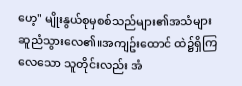ဟေ့" မျိုးနွယ်စုမှစစ်သည်များ၏အသံများဆူညံသွားလေ၏။အကျဥ်းထောင် ထဲ၌ရှိကြလေသော သူတိုင်းလည်း အံ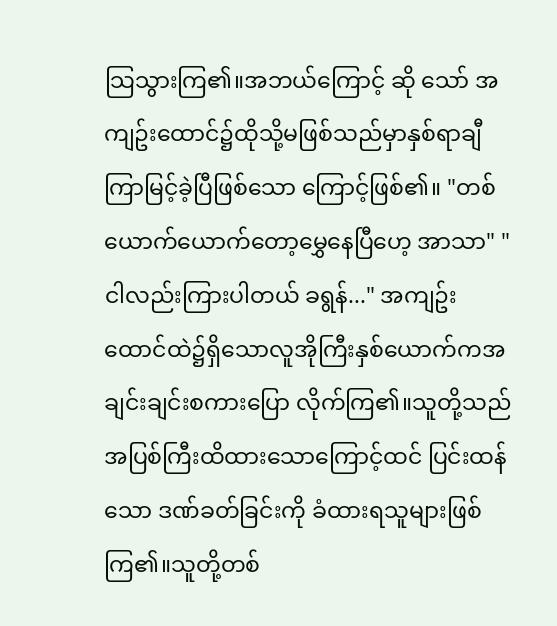သြသွားကြ၏။အဘယ်ကြောင့် ဆို သော် အကျဥ်းထောင်၌ထိုသို့မဖြစ်သည်မှာနှစ်ရာချီကြာမြင့်ခဲ့ပြီဖြစ်သော ကြောင့်ဖြစ်၏။ "တစ်ယောက်ယောက်တော့မွှေနေပြီဟေ့ အာသာ" "ငါလည်းကြားပါတယ် ခရွန်..." အကျဥ်းထောင်ထဲ၌ရှိသောလူအိုကြီးနှစ်ယောက်ကအချင်းချင်းစကားပြော လိုက်ကြ၏။သူတို့သည် အပြစ်ကြီးထိထားသောကြောင့်ထင် ပြင်းထန်သော ဒဏ်ခတ်ခြင်းကို ခံထားရသူများဖြစ်ကြ၏။သူတို့တစ်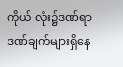ကိုယ် လုံး၌ဒဏ်ရာဒဏ်ချက်များရှိနေ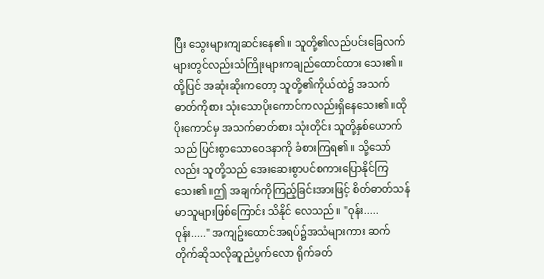ပြီး သွေးများကျဆင်းနေ၏။ သူတို့၏လည်ပင်းခြေလက်များတွင်လည်းသံကြိုးများကချည်ထောင်ထား သေး၏။ထို့ပြင် အဆုံးဆိုးကတော့ သူတို့၏ကိုယ်ထဲ၌ အသက်ဓာတ်ကိုစား သုံးသောပိုးကောင်ကလည်းရှိနေသေး၏။ထိုပိုးကောင်မှ အသက်ဓာတ်စား သုံးတိုင်း သူတို့နှစ်ယောက်သည် ပြင်းစွာသောဝေဒနာကို ခံစားကြရ၏။ သို့သော်လည်း သူတို့သည် အေးဆေးစွာပင်စကားပြောနိုင်ကြသေး၏။ဤ အချက်ကိုကြည့်ခြင်းအားဖြင့် စိတ်ဓာတ်သန်မာသူများဖြစ်ကြောင်း သိနိုင် လေသည်။ "ဝုန်း.....ဝုန်း....." အကျဥ်းထောင်အရပ်၌အသံများကား ဆက်တိုက်ဆိုသလိုဆူညံပွက်လော ရိုက်ခတ်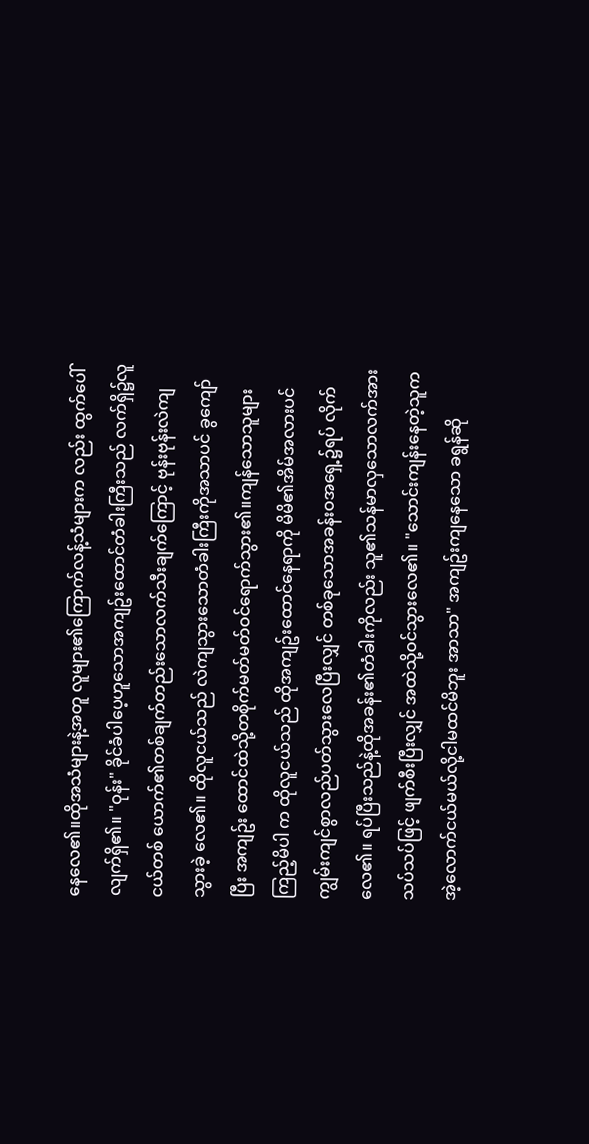နေလေ၏။ထိုအသံများနဲ့အတူ လူများ၏ကြောက်လန့်သံများက လည်း ထွက်ပေါ်လျက်ရှိ၏။ "ဝုန်း" ခိုင်ခံပါပေ့ဟူသောအကျဥ်းထောင်တံခါးကြီးသည် လက်ရှိ၌လူငယ်တစ် ယောက်၏တစ်ချက်တည်းသောလက်သီးချက်ကြောင့် ဗုန်းဗုန်းလဲကျသွားခဲ့ လေ၏။ ထိုလူငယ်သည် လဲကျသွားသောတံခါးကြီးကိုအသာပင် ခွကျော်ပြီး အကျဥ်း ထောင်ထဲသို့တစိုက်မတ်မတ်ဝင်ရောက်သွား၏။ကျန်သောသူများကြည့်မိပါ က ထိုလူငယ်သည် ထိုအကျဥ်းထောင်နေရာကို မိမိ၏အိမ်အလားပင် ကျွမ်းကျင်စွာလည်ပတ်သွားလေပြီးလျှင် တစ်ခုသောအခန်းဝအရှေ့၌ရပ် လိုက်လေ၏။ ရပ်ပြီးသည်နဲ့ထိုအခန်း၏တံခါးကိုလည်း သူ၏သန်မာလှသောလက်အား သပ်သပ်ဖြင့် ဖျက်စီးပြီးလျှင် အထဲသို့ဝင်သွားလေ၏။ "သောင်းကျန်းနေတဲ့သူက အဲ့လောက်ငယ်မယ်လို့ငါမထင်မိဘူး အာသာ" အကျဥ်းကျနေသော ခရွန်ဆို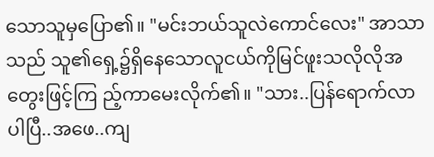သောသူမှပြော၏။ "မင်းဘယ်သူလဲကောင်လေး" အာသာသည် သူ၏ရှေ့၌ရှိနေသောလူငယ်ကိုမြင်ဖူးသလိုလိုအတွေးဖြင့်ကြ ည့်ကာမေးလိုက်၏။ "သား..ပြန်ရောက်လာပါပြီ..အဖေ..ကျ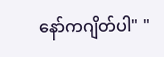နော်ကဂျိတ်ပါ" "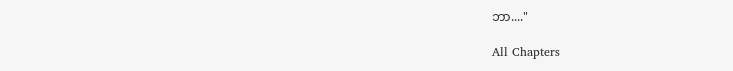ဘာ...."

All Chapters